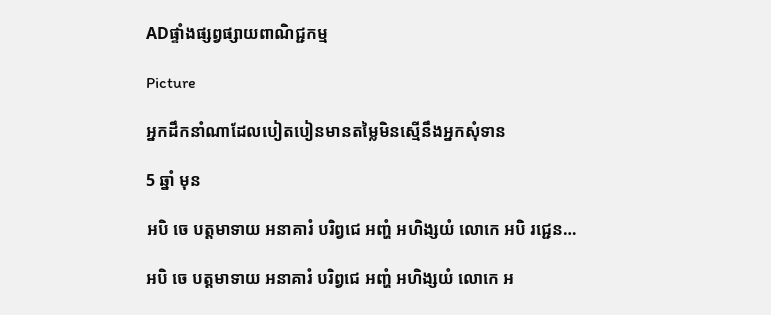ADផ្ទាំងផ្សព្វផ្សាយពាណិជ្ជកម្ម

Picture

អ្នកដឹកនាំណាដែលបៀតបៀនមានតម្លៃមិនស្មើនឹងអ្នកសុំទាន

5 ឆ្នាំ មុន

អបិ ចេ បត្តមាទាយ អនាគារំ បរិព្វជេ អញ្ហំ អហិង្សយំ លោកេ អបិ រជ្ជេន…

អបិ ចេ បត្តមាទាយ អនាគារំ បរិព្វជេ អញ្ហំ អហិង្សយំ លោកេ អ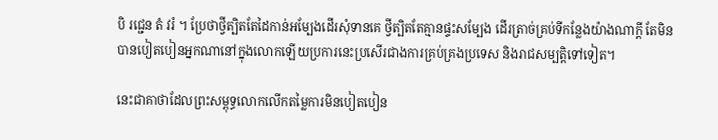បិ រជ្ជេន តំ វរំ ។ ប្រែថាថ្វីត្បិតតែដៃកាន់អម្បែងដើរសុំទានគេ ថ្វីត្បិតតែគ្មានផ្ទះសម្បែង ដើរត្រាច់គ្រប់ទីកន្លែងយ៉ាងណាក្តី តែមិនបានបៀតបៀនអ្នកណានៅក្នុងលោកឡើយប្រការនេះប្រសើរជាងការគ្រប់គ្រងប្រទេស និងរាជសម្បត្តិទៅទៀត។

នេះជាគាថាដែលព្រះសម្ពុទ្ធលោកលើកតម្លៃការមិនបៀតបៀន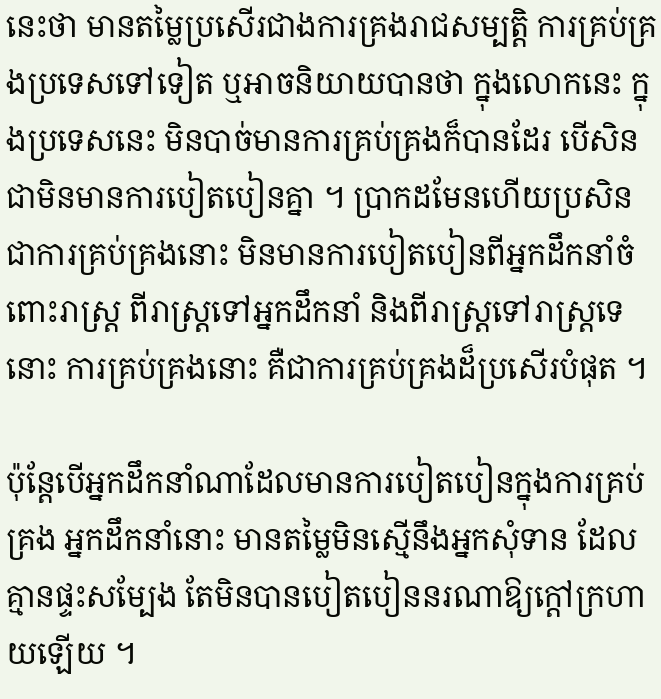នេះថា មានតម្លៃប្រសើរជាងការគ្រងរាជសម្បត្តិ ការគ្រប់គ្រងប្រទេសទៅទៀត ឬអាចនិយាយបានថា ក្នុងលោកនេះ ក្នុងប្រទេសនេះ មិនបាច់មានការគ្រប់គ្រងក៏បានដែរ បើសិនជាមិនមានការបៀតបៀនគ្នា ។ ប្រាកដមែនហើយប្រសិនជាការគ្រប់គ្រងនោះ មិនមានការបៀតបៀនពីអ្នកដឹកនាំចំពោះរាស្ត្រ ពីរាស្ត្រទៅអ្នកដឹកនាំ និងពីរាស្ត្រទៅរាស្ត្រទេនោះ ការគ្រប់គ្រងនោះ គឺជាការគ្រប់គ្រងដ៏ប្រសើរបំផុត ។

ប៉ុន្តែបើអ្នកដឹកនាំណាដែលមានការបៀតបៀនក្នុងការគ្រប់គ្រង អ្នកដឹកនាំនោះ មានតម្លៃមិនស្មើនឹងអ្នកសុំទាន ដែលគ្មានផ្ទះសម្បែង តែមិនបានបៀតបៀននរណាឱ្យក្តៅក្រហាយឡើយ ។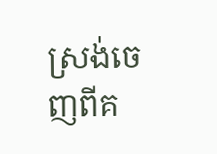ស្រង់ចេញពីគ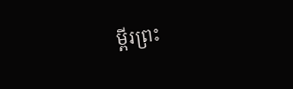ម្ពីរព្រះ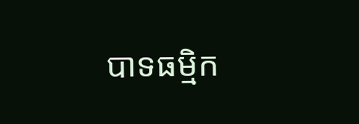បាទធម្មិក